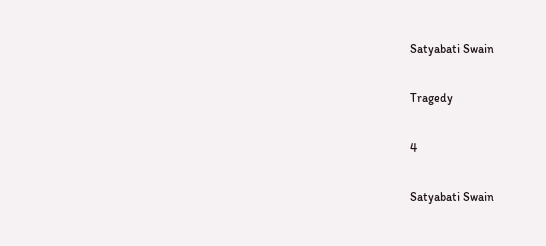Satyabati Swain

Tragedy

4

Satyabati Swain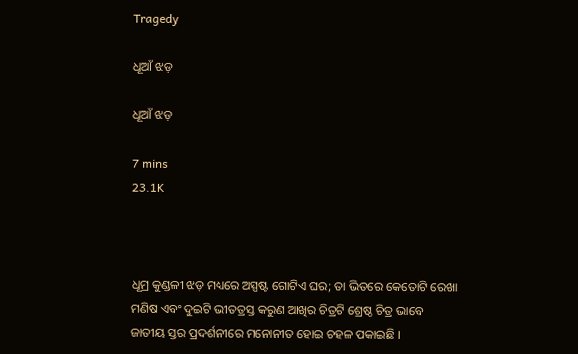Tragedy

ଧୂଆଁ ଝଡ଼

ଧୂଆଁ ଝଡ଼

7 mins
23.1K



ଧୂମ୍ର କୁଣ୍ଡଳୀ ଝଡ଼ ମଧ୍ୟରେ ଅସ୍ପଷ୍ଟ ଗୋଟିଏ ଘର; ତା ଭିତରେ କେତୋଟି ରେଖା ମଣିଷ ଏବଂ ଦୁଇଟି ଭୀତତ୍ରସ୍ତ କରୁଣ ଆଖିର ଚିତ୍ରଟି ଶ୍ରେଷ୍ଠ ଚିତ୍ର ଭାବେ ଜାତୀୟ ସ୍ତର ପ୍ରଦର୍ଶନୀରେ ମନୋନୀତ ହୋଇ ଚହଳ ପକାଇଛି ।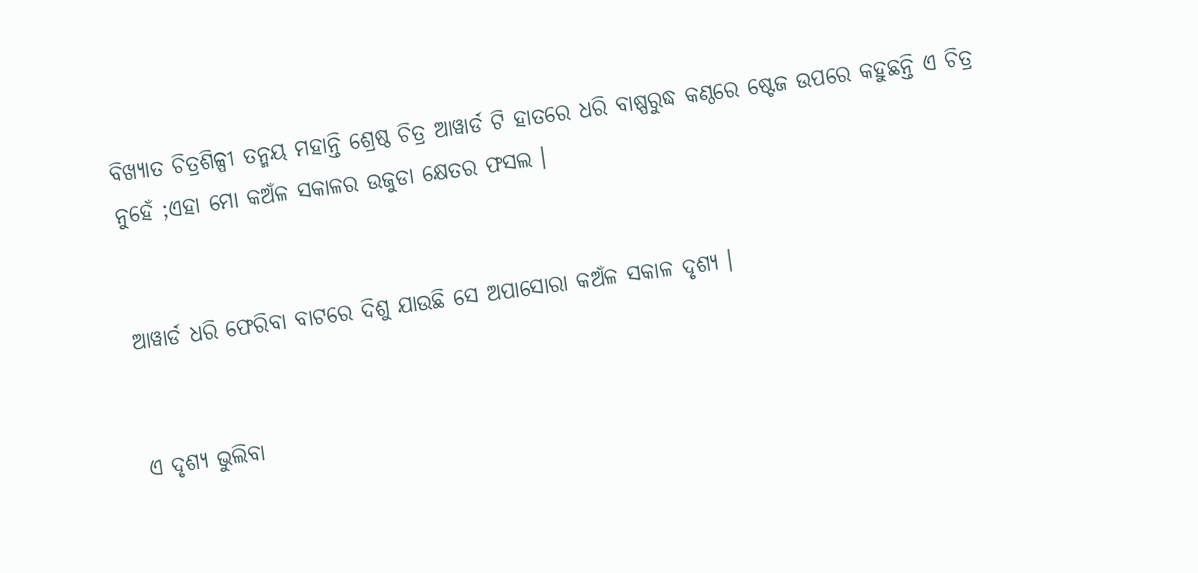ବିଖ୍ୟାତ ଚିତ୍ରଶିଳ୍ପୀ ତନ୍ମୟ ମହାନ୍ତି ଶ୍ରେଷ୍ଠ ଚିତ୍ର ଆୱାର୍ଡ ଟି ହାତରେ ଧରି ବାଷ୍ପରୁଦ୍ଧ କଣ୍ଠରେ ଷ୍ଟେଜ ଉପରେ କହୁଛନ୍ତି ଏ ଚିତ୍ର ନୁହେଁ ;ଏହା ମୋ କଅଁଳ ସକାଳର ଉଜୁଡା କ୍ଷେତର ଫସଲ ।


ଆୱାର୍ଡ ଧରି ଫେରିବା ବାଟରେ ଦିଶୁ ଯାଉଛି ସେ ଅପାସୋରା କଅଁଳ ସକାଳ ଦୃଶ୍ୟ ।


ଏ ଦୃଶ୍ୟ ଭୁଲିବା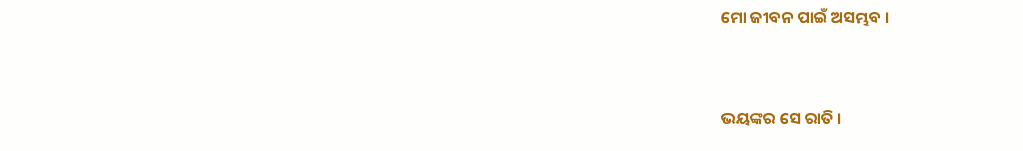ମୋ ଜୀବନ ପାଇଁ ଅସମ୍ଭବ ।


ଭୟଙ୍କର ସେ ରାତି ।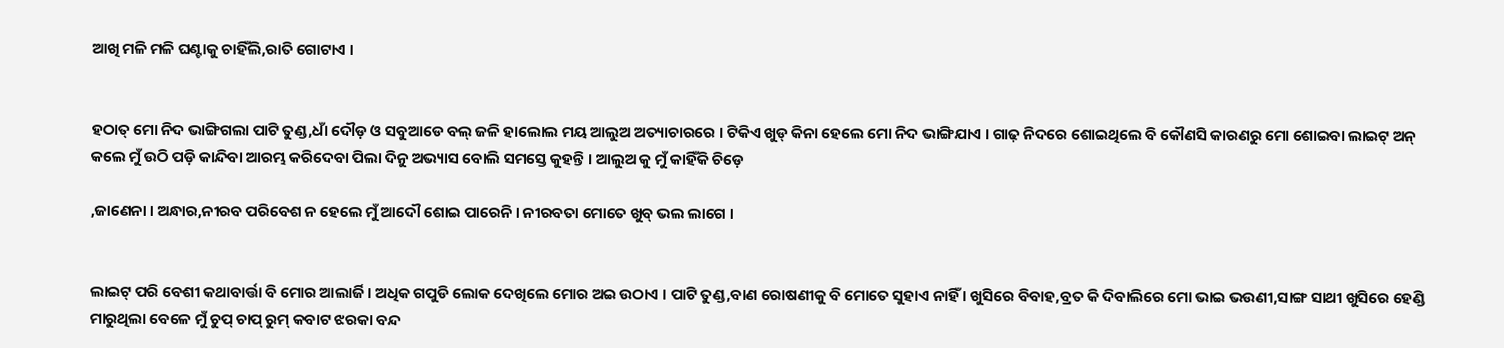ଆଖି ମଳି ମଳି ଘଣ୍ଟାକୁ ଚାହିଁଲି,ରାତି ଗୋଟାଏ ।


ହଠାତ୍ ମୋ ନିଦ ଭାଙ୍ଗିଗଲା ପାଟି ତୁଣ୍ଡ,ଧାଁ ଦୌଡ଼ ଓ ସବୁଆଡେ ବଲ୍ ଜଳି ହାଲୋଲ ମୟ ଆଲୁଅ ଅତ୍ୟାଚାରରେ । ଟିକିଏ ଖୁଡ୍ କିନା ହେଲେ ମୋ ନିଦ ଭାଙ୍ଗିଯାଏ । ଗାଢ଼ ନିଦରେ ଶୋଇଥିଲେ ବି କୌଣସି କାରଣରୁ ମୋ ଶୋଇବା ଲାଇଟ୍ ଅନ୍ କଲେ ମୁଁ ଉଠି ପଡ଼ି କାନ୍ଦିବା ଆରମ୍ଭ କରିଦେବା ପିଲା ଦିନୁ ଅଭ୍ୟାସ ବୋଲି ସମସ୍ତେ କୁହନ୍ତି । ଆଲୁଅ କୁ ମୁଁ କାହିଁକି ଚିଡ଼େ

,ଜାଣେନା । ଅନ୍ଧାର,ନୀରବ ପରିବେଶ ନ ହେଲେ ମୁଁ ଆଦୌ ଶୋଇ ପାରେନି । ନୀରବତା ମୋତେ ଖୁବ୍ ଭଲ ଲାଗେ ।


ଲାଇଟ୍ ପରି ବେଶୀ କଥାବାର୍ତ୍ତା ବି ମୋର ଆଲାର୍ଜି । ଅଧିକ ଗପୁଡି ଲୋକ ଦେଖିଲେ ମୋର ଅଇ ଉଠାଏ । ପାଟି ତୁଣ୍ଡ,ବାଣ ରୋଷଣୀକୁ ବି ମୋତେ ସୁହାଏ ନାହିଁ । ଖୁସିରେ ବିବାହ,ବ୍ରତ କି ଦିବାଲିରେ ମୋ ଭାଇ ଭଉଣୀ,ସାଙ୍ଗ ସାଥୀ ଖୁସିରେ ହେଣ୍ଡି ମାରୁଥିଲା ବେଳେ ମୁଁ ଚୁପ୍ ଚାପ୍ ରୁମ୍ କବାଟ ଝରକା ବନ୍ଦ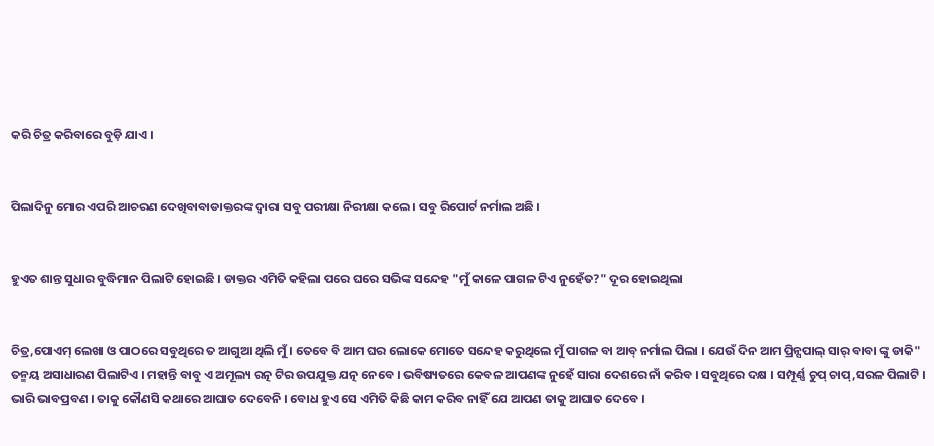କରି ଚିତ୍ର କରିବାରେ ବୁଡ଼ି ଯାଏ ।


ପିଲାଦିନୁ ମୋର ଏପରି ଆଚରଣ ଦେଖିବାବାଡାକ୍ତରଙ୍କ ଦ୍ୱାରା ସବୁ ପରୀକ୍ଷା ନିରୀକ୍ଷା କଲେ । ସବୁ ରିପୋର୍ଟ ନର୍ମାଲ ଅଛି ।


ହୁଏତ ଶାନ୍ତ ସୁଧାର ବୁଦ୍ଧିମାନ ପିଲାଟି ହୋଇଛି । ଡାକ୍ତର ଏମିତି କହିଲା ପରେ ଘରେ ସଭିଙ୍କ ସନ୍ଦେହ "ମୁଁ କାଳେ ପାଗଳ ଟିଏ ନୁହେଁତ?" ଦୂର ହୋଇଥିଲା


ଚିତ୍ର,ପୋଏମ୍ ଲେଖା ଓ ପାଠରେ ସବୁଥିରେ ତ ଆଗୁଆ ଥିଲି ମୁଁ । ତେବେ ବି ଆମ ଘର ଲୋକେ ମୋତେ ସନ୍ଦେହ କରୁଥିଲେ ମୁଁ ପାଗଳ ବା ଆବ୍ ନର୍ମାଲ ପିଲା । ଯେଉଁ ଦିନ ଆମ ପ୍ରିନ୍ସପାଲ୍ ସାର୍ ବାବା ଙ୍କୁ ଡାକି" ତନ୍ମୟ ଅସାଧାରଣ ପିଲାଟିଏ । ମହାନ୍ତି ବାବୁ ଏ ଅମୂଲ୍ୟ ରତ୍ନ ଟିର ଉପଯୁକ୍ତ ଯତ୍ନ ନେବେ । ଭବିଷ୍ୟତରେ କେବଳ ଆପଣଙ୍କ ନୁହେଁ ସାରା ଦେଶରେ ନାଁ କରିବ । ସବୁଥିରେ ଦକ୍ଷ । ସମ୍ପୂର୍ଣ୍ଣ ଚୁପ୍ ଚାପ୍,ସରଳ ପିଲାଟି । ଭାରି ଭାବପ୍ରବଣ । ତାକୁ କୌଣସି କଥାରେ ଆଘାତ ଦେବେନି । ବୋଧ ହୁଏ ସେ ଏମିତି କିଛି କାମ କରିବ ନାହିଁ ଯେ ଆପଣ ତାକୁ ଆଘାତ ଦେବେ ।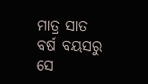ମାତ୍ର ସାତ ବର୍ଷ ବୟସରୁ ସେ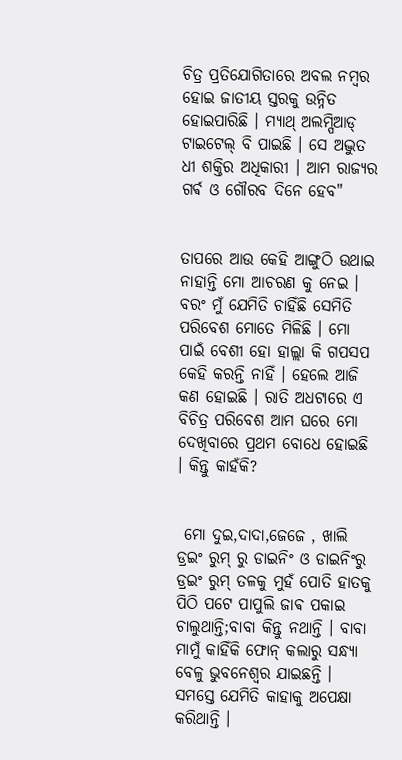ଚିତ୍ର ପ୍ରତିଯୋଗିତାରେ ଅବଲ ନମ୍ବର ହୋଇ ଜାତୀୟ ସ୍ତରକୁ ଉନ୍ନିତ ହୋଇପାରିଛି । ମ୍ୟାଥ୍ ଅଲମ୍ପିଆଡ୍ ଟାଇଟେଲ୍ ବି ପାଇଛି । ସେ ଅଦ୍ଭୁତ ଧୀ ଶକ୍ତିର ଅଧିକାରୀ । ଆମ ରାଜ୍ୟର ଗର୍ଵ ଓ ଗୌରବ ଦିନେ ହେବ"


ତାପରେ ଆଉ କେହି ଆଙ୍ଗୁଠି ଉଥାଇ ନାହାନ୍ତି ମୋ ଆଚରଣ କୁ ନେଇ । ବରଂ ମୁଁ ଯେମିତି ଚାହିଁଛି ସେମିତି ପରିବେଶ ମୋତେ ମିଳିଛି । ମୋ ପାଇଁ ବେଶୀ ହୋ ହାଲ୍ଲା କି ଗପସପ କେହି କରନ୍ତି ନାହିଁ । ହେଲେ ଆଜି କଣ ହୋଇଛି । ରାତି ଅଧଟାରେ ଏ ବିଚିତ୍ର ପରିବେଶ ଆମ ଘରେ ମୋ ଦେଖିବାରେ ପ୍ରଥମ ବୋଧେ ହୋଇଛି । କିନ୍ତୁ କାହଁକି?


 ମୋ ଦୁଇ,ଦାଦା,ଜେଜେ , ଖାଲି ଡ୍ରଇଂ ରୁମ୍ ରୁ ଡାଇନିଂ ଓ ଡାଇନିଂରୁ ଡ୍ରଇଂ ରୁମ୍ ତଳକୁ ମୁହଁ ପୋତି ହାତକୁ ପିଠି ପଟେ ପାପୁଲି ଜାଵ ପକାଇ ଚାଲୁଥାନ୍ତି;ବାବା କିନ୍ତୁ ନଥାନ୍ତି । ବାବା ମାମୁଁ କାହିଁକି ଫୋନ୍ କଲାରୁ ସନ୍ଧ୍ୟା ବେଳୁ ଭୁବନେଶ୍ୱର ଯାଇଛନ୍ତି । ସମସ୍ତେ ଯେମିତି କାହାକୁ ଅପେକ୍ଷା କରିଥାନ୍ତି ।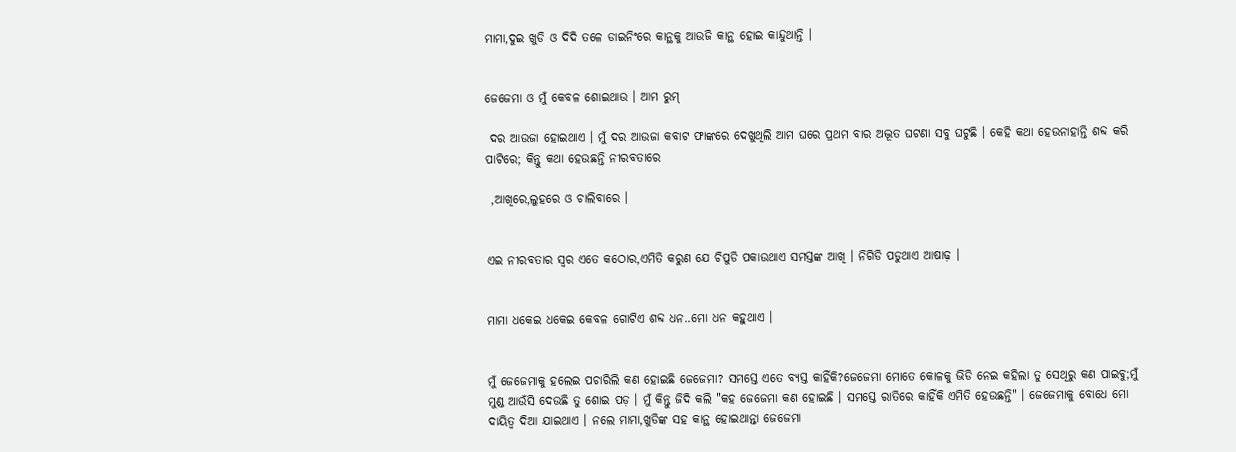ମାମା,ଦୁଇ ଖୁଡି ଓ ଦିଦି ତଳେ ଡାଇନିଂରେ କାନ୍ଥକୁ ଆଉଜି କାନ୍ଥ ହୋଇ କାନ୍ଦୁଥାନ୍ତି ।


ଜେଜେମା ଓ ମୁଁ କେବଳ ଶୋଇଥାଉ । ଆମ ରୁମ୍

 ଦର ଆଉଜା ହୋଇଥାଏ । ମୁଁ ଦର ଆଉଜା କବାଟ ଫାଙ୍କରେ ଦେଖୁଥିଲି ଆମ ଘରେ ପ୍ରଥମ ବାର ଅଦ୍ଭୂତ ଘଟଣା ସବୁ ଘଟୁଛି । କେହି କଥା ହେଉନାହାନ୍ତି ଶବ୍ଦ କରି ପାଟିରେ; କିନ୍ତୁ କଥା ହେଉଛନ୍ତି ନୀରବତାରେ

 ,ଆଖିରେ,ଲୁହରେ ଓ ଚାଲିବାରେ ।


ଏଇ ନୀରବତାର ସ୍ୱର ଏତେ କଠୋର,ଏମିତି କରୁଣ ଯେ ଚିପୁଡି ପକାଉଥାଏ ସମସ୍ତଙ୍କ ଆଖି । ନିଗିଡି ପଡୁଥାଏ ଆଷାଢ଼ ।


ମାମା ଧକେଇ ଧକେଇ କେବଳ ଗୋଟିଏ ଶବ୍ଦ ଧନ..ମୋ ଧନ କହୁଥାଏ ।


ମୁଁ ଜେଜେମାକୁ ହଲେଇ ପଚାରିଲି କଣ ହୋଇଛି ଜେଜେମା? ସମସ୍ତେ ଏତେ ବ୍ୟସ୍ତ କାହିଁକି?ଜେଜେମା ମୋତେ କୋଳକୁ ଭିଡି ନେଇ କହିଲା ତୁ ସେଥିରୁ କଣ ପାଇବୁ;ମୁଁ ମୁଣ୍ଡ ଆଉଁସି ଦେଉଛି ତୁ ଶୋଇ ପଡ଼ । ମୁଁ କିନ୍ତୁ ଜିଦି କଲି "କହ ଜେଜେମା କଣ ହୋଇଛି । ସମସ୍ତେ ରାତିରେ କାହିଁକି ଏମିତି ହେଉଛନ୍ତି" । ଜେଜେମାକୁ ବୋଧେ ମୋ ଦାୟିତ୍ୱ ଦିଆ ଯାଇଥାଏ । ନଲେ ମାମା,ଖୁଡିଙ୍କ ସହ କାନ୍ଥ ହୋଇଥାନ୍ତା ଜେଜେମା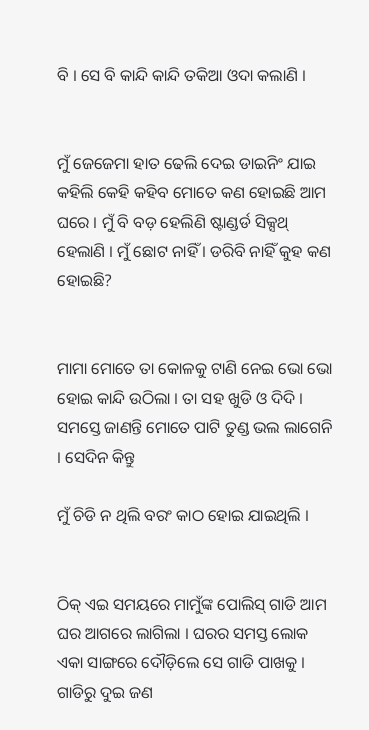ବି । ସେ ବି କାନ୍ଦି କାନ୍ଦି ତକିଆ ଓଦା କଲାଣି ।


ମୁଁ ଜେଜେମା ହାତ ଢେଲି ଦେଇ ଡାଇନିଂ ଯାଇ କହିଲି କେହି କହିବ ମୋତେ କଣ ହୋଇଛି ଆମ ଘରେ । ମୁଁ ବି ବଡ଼ ହେଲିଣି ଷ୍ଟାଣ୍ଡର୍ଡ ସିକ୍ସଥ୍ ହେଲାଣି । ମୁଁ ଛୋଟ ନାହିଁ । ଡରିବି ନାହିଁ କୁହ କଣ ହୋଇଛି?


ମାମା ମୋତେ ତା କୋଳକୁ ଟାଣି ନେଇ ଭୋ ଭୋ ହୋଇ କାନ୍ଦି ଉଠିଲା । ତା ସହ ଖୁଡି ଓ ଦିଦି । ସମସ୍ତେ ଜାଣନ୍ତି ମୋତେ ପାଟି ତୁଣ୍ଡ ଭଲ ଲାଗେନି । ସେଦିନ କିନ୍ତୁ

ମୁଁ ଚିଡି ନ ଥିଲି ବରଂ କାଠ ହୋଇ ଯାଇଥିଲି ।


ଠିକ୍ ଏଇ ସମୟରେ ମାମୁଁଙ୍କ ପୋଲିସ୍ ଗାଡି ଆମ ଘର ଆଗରେ ଲାଗିଲା । ଘରର ସମସ୍ତ ଲୋକ ଏକା ସାଙ୍ଗରେ ଦୌଡ଼ିଲେ ସେ ଗାଡି ପାଖକୁ । ଗାଡିରୁ ଦୁଇ ଜଣ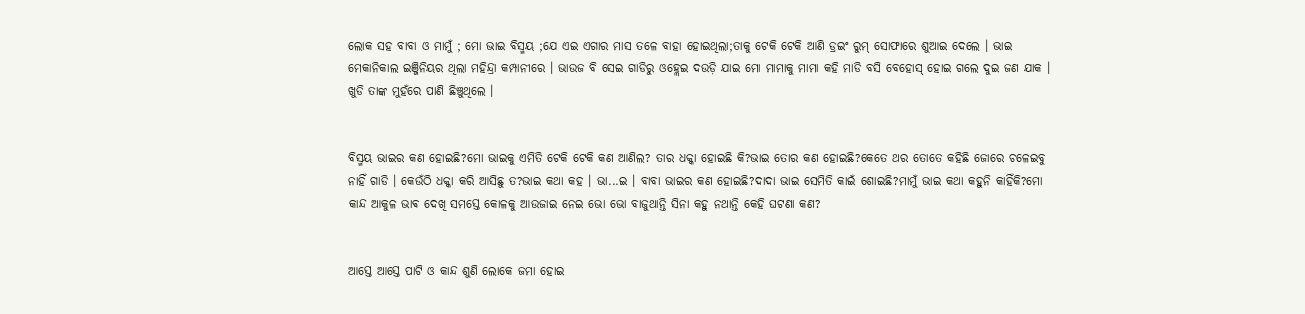ଲୋକ ସହ ବାବା ଓ ମାମୁଁ ; ମୋ ଭାଇ ବିସ୍ମୟ ;ଯେ ଏଇ ଏଗାର ମାସ ତଳେ ବାହା ହୋଇଥିଲା;ତାକୁ ଟେକି ଟେକି ଆଣି ଡ୍ରଇଂ ରୁମ୍ ସୋଫାରେ ଶୁଆଇ ଦେଲେ । ଭାଇ ମେକାନିକାଲ ଇଞ୍ଜିନିୟର ଥିଲା ମହିନ୍ଦ୍ରା କମ୍ପାନୀରେ । ଭାଉଜ ବି ସେଇ ଗାଡିରୁ ଓହ୍ଲେଇ ଦଉଡ଼ି ଯାଇ ମୋ ମାମାକୁ ମାମା କହି ମାଡି ବସି ବେହୋସ୍ ହୋଇ ଗଲେ ଦୁଇ ଜଣ ଯାକ । ଖୁଡି ତାଙ୍କ ମୁହଁରେ ପାଣି ଛିଞ୍ଚୁଥିଲେ ।


ବିସ୍ମୟ ଭାଇର କଣ ହୋଇଛି?ମୋ ଭାଇକୁ ଏମିତି ଟେକି ଟେକି କଣ ଆଣିଲ? ତାର ଧକ୍କା ହୋଇଛି କି?ଭାଇ ତୋର କଣ ହୋଇଛି?କେତେ ଥର ତୋତେ କହିଛି ଜୋରେ ଚଳେଇବୁ ନାହିଁ ଗାଡି । କେଉଁଠି ଧକ୍କା କରି ଆସିଛୁ ତ?ଭାଇ କଥା କହ । ଭା...ଇ । ବାବା ଭାଇର କଣ ହୋଇଛି?ଦାଦା ଭାଇ ସେମିତି କାଇଁ ଶୋଇଛି?ମାମୁଁ ଭାଇ କଥା କହୁନି କାହିଁକି?ମୋ କାନ୍ଦ ଆକୁଳ ଭାଵ ଦେଖି ସମସ୍ତେ କୋଳକୁ ଆଉଜାଇ ନେଇ ଭୋ ଭୋ ବାଜୁଥାନ୍ତି ସିନା କହୁ ନଥାନ୍ତି କେହି ଘଟଣା କଣ?


ଆସ୍ତେ ଆସ୍ତେ ପାଟି ଓ କାନ୍ଦ ଶୁଣି ଲୋକେ ଜମା ହୋଇ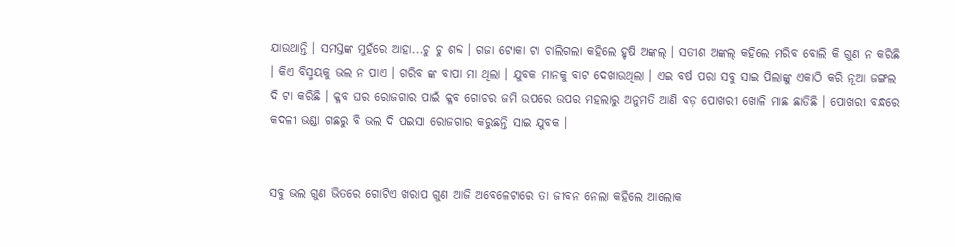ଯାଉଥାନ୍ତି । ସମସ୍ତଙ୍କ ମୁହଁରେ ଆହା...ଚୁ ଚୁ ଶବ୍ଦ । ଗଜା ଟୋକା ଟା ଚାଲିଗଲା କହିଲେ ହୃଷି ଅଙ୍କଲ୍ । ସତୀଶ ଅଙ୍କଲ୍ କହିଲେ ମରିବ ବୋଲି କି ଗୁଣ ନ କରିଛି । କିଏ ବିସ୍ମୟକୁ ଭଲ ନ ପାଏ । ଗରିବ ଙ୍କ ବାପା ମା ଥିଲା । ଯୁବକ ମାନକୁ ବାଟ ଦେଖାଉଥିଲା । ଏଇ ବର୍ଷ ପରା ସବୁ ସାଇ ପିଲାଙ୍କୁ ଏକାଠି କରି ନୂଆ ଜଙ୍ଗଲ ଦି ଟା କରିଛି । କ୍ଳବ ଘର ରୋଜଗାର ପାଇଁ କ୍ଳବ ଗୋଚର ଜମି ଉପରେ ଉପର ମହଲାରୁ ଅନୁମତି ଆଣି ବଡ଼ ପୋଖରୀ ଖୋଳି ମାଛ ଛାଡିଛି । ପୋଖରୀ ବନ୍ଧରେ କଦଳୀ ଭଣ୍ଡା ଗଛରୁ ବି ଭଲ ଦି ପଇସା ରୋଜଗାର କରୁଛନ୍ତି ସାଇ ଯୁବକ ।


ସବୁ ଭଲ ଗୁଣ ଭିତରେ ଗୋଟିଏ ଖରାପ ଗୁଣ ଆଜି ଅବେଳେଟାରେ ତା ଜୀବନ ନେଲା କହିଲେ ଆଲୋକ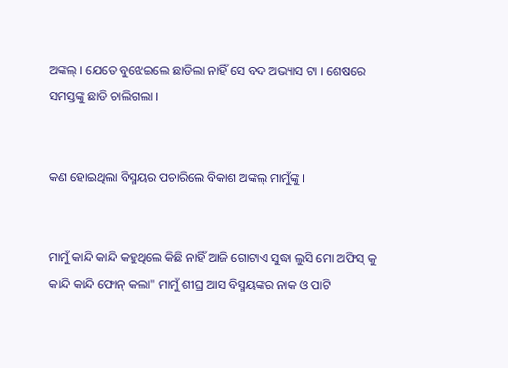ଅଙ୍କଲ୍ । ଯେତେ ବୁଝେଇଲେ ଛାଡିଲା ନାହିଁ ସେ ବଦ ଅଭ୍ୟାସ ଟା । ଶେଷରେ ସମସ୍ତଙ୍କୁ ଛାଡି ଚାଲିଗଲା ।


କଣ ହୋଇଥିଲା ବିସ୍ମୟର ପଚାରିଲେ ବିକାଶ ଅଙ୍କଲ୍ ମାମୁଁଙ୍କୁ ।


ମାମୁଁ କାନ୍ଦି କାନ୍ଦି କହୁଥିଲେ କିଛି ନାହିଁ ଆଜି ଗୋଟାଏ ସୁଦ୍ଧା ଲୁସି ମୋ ଅଫିସ୍ କୁ କାନ୍ଦି କାନ୍ଦି ଫୋନ୍ କଲା" ମାମୁଁ ଶୀଘ୍ର ଆସ ବିସ୍ମୟଙ୍କର ନାକ ଓ ପାଟି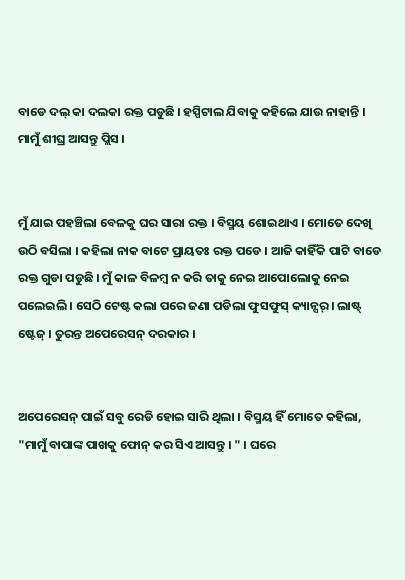ବାଡେ ଦଲ୍ କା ଦଲକା ରକ୍ତ ପଡୁଛି । ହସ୍ପିଟାଲ ଯିବାକୁ କହିଲେ ଯାଉ ନାହାନ୍ତି । ମାମୁଁ ଶୀଘ୍ର ଆସନ୍ତୁ ପ୍ଲିସ ।


ମୁଁ ଯାଇ ପହଞ୍ଚିଲା ବେଳକୁ ଘର ସାରା ରକ୍ତ । ବିସ୍ମୟ ଶୋଇଥାଏ । ମୋତେ ଦେଖି ଉଠି ବସିଲା । କହିଲା ନାକ ବାଟେ ପ୍ରାୟତଃ ରକ୍ତ ପଡେ । ଆଜି କାହିଁକି ପାଟି ବାଡେ ରକ୍ତ ଗୁଡା ପଡୁଛି । ମୁଁ କାଳ ବିଳମ୍ବ ନ କରି ତାକୁ ନେଇ ଆପୋଲୋକୁ ନେଇ ପଲେଇଲି । ସେଠି ଟେଷ୍ଟ କଲା ପରେ ଜଣା ପଡିଲା ଫୁସଫୁସ୍ କ୍ୟାନ୍ସର୍ । ଲାଷ୍ଟ୍ ଷ୍ଟେଜ୍ । ତୁରନ୍ତ ଅପେରେସନ୍ ଦରକାର ।


ଅପେରେସନ୍ ପାଇଁ ସବୁ ରେଡି ହୋଇ ସାରି ଥିଲା । ବିସ୍ମୟ ହିଁ ମୋତେ କହିଲା, "ମାମୁଁ ବାପାଙ୍କ ପାଖକୁ ଫୋନ୍ କର ସିଏ ଆସନ୍ତୁ । " । ଘରେ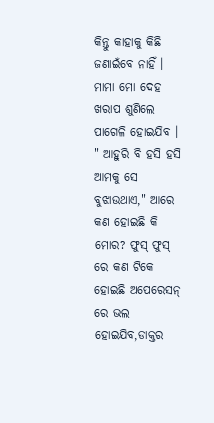କିନ୍ତୁ କାହାକୁ କିଛି ଜଣାଇଁବେ ନାହିଁ । ମାମା ମୋ ଦେହ ଖରାପ ଶୁଣିଲେ ପାଗେଳି ହୋଇଯିବ । " ଆହୁରି ବି ହସି ହସି ଆମକୁ ସେ ବୁଝାଉଥାଏ," ଆରେ କଣ ହୋଇଛି କି ମୋର? ଫୁସ୍ ଫୁସ୍ ରେ କଣ ଟିକେ ହୋଇଛି ଅପେରେସନ୍ ରେ ଭଲ ହୋଇଯିବ,ଡାକ୍ତର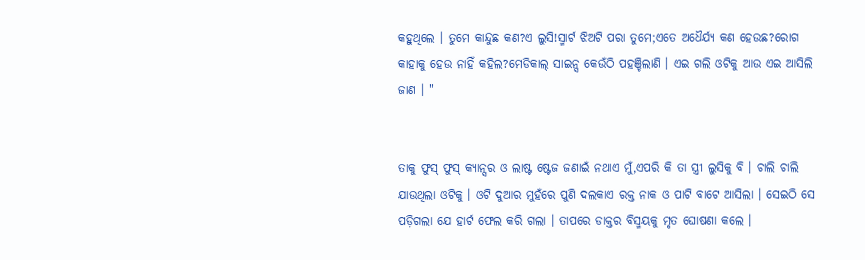କହୁଥିଲେ । ତୁମେ କାନ୍ଦୁଛ କଣ?ଏ ଲୁସି!ସ୍ମାର୍ଟ ଝିଅଟି ପରା ତୁମେ;ଏତେ ଅଧୈର୍ଯ୍ୟ କଣ ହେଉଛ?ରୋଗ କାହାକୁ ହେଉ ନାହିଁ କହିଲ?ମେଡିକାଲ୍ ସାଇନ୍ସ କେଉଁଠି ପହଞ୍ଚିଲାଣି । ଏଇ ଗଲି ଓଟିକୁ ଆଉ ଏଇ ଆସିଲି ଜାଣ । "


ତାକୁ ଫୁସ୍ ଫୁସ୍ କ୍ୟାନ୍ସର ଓ ଲାଷ୍ଟ ଷ୍ଟେଜ ଜଣାଇଁ ନଥାଏ ମୁଁ,ଏପରି କି ତା ସ୍ତ୍ରୀ ଲୁସିକୁ ବି । ଚାଲି ଚାଲି ଯାଉଥିଲା ଓଟିକୁ । ଓଟି ଦୁଆର ମୁହଁରେ ପୁଣି ଦଲକାଏ ରକ୍ତ ନାକ ଓ ପାଟି ବାଟେ ଆସିଲା । ସେଇଠି ସେ ପଡ଼ିଗଲା ଯେ ହାର୍ଟ ଫେଲ କରି ଗଲା । ତାପରେ ଡାକ୍ତର ବିସ୍ମୟକୁ ମୃତ ଘୋଷଣା କଲେ ।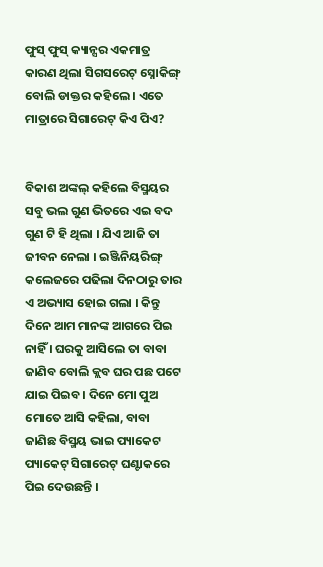ଫୁସ୍ ଫୁସ୍ କ୍ୟାନ୍ସର ଏକମାତ୍ର କାରଣ ଥିଲା ସିଗସରେଟ୍ ସ୍ନୋକିଙ୍ଗ୍ ବୋଲି ଡାକ୍ତର କହିଲେ । ଏତେ ମାତ୍ରାରେ ସିଗାରେଟ୍ କିଏ ପିଏ?


ବିକାଶ ଅଙ୍କଲ୍ କହିଲେ ବିସ୍ମୟର ସବୁ ଭଲ ଗୁଣ ଭିତରେ ଏଇ ବଦ ଗୁଣ ଟି ହି ଥିଲା । ଯିଏ ଆଜି ତା ଜୀବନ ନେଲା । ଇଞ୍ଜିନିୟରିଙ୍ଗ୍ କଲେଜରେ ପଢିଲା ଦିନଠାରୁ ତାର ଏ ଅଭ୍ୟାସ ହୋଇ ଗଲା । କିନ୍ତୁ ଦିନେ ଆମ ମାନଙ୍କ ଆଗରେ ପିଇ ନାହିଁ । ଘରକୁ ଆସିଲେ ତା ବାବା ଜାଣିବ ବୋଲି କ୍ଲବ ଘର ପଛ ପଟେ ଯାଇ ପିଇବ । ଦିନେ ମୋ ପୁଅ ମୋତେ ଆସି କହିଲା, ବାବା ଜାଣିଛ ବିସ୍ମୟ ଭାଇ ପ୍ୟାକେଟ ପ୍ୟାକେଟ୍ ସିଗାରେଟ୍ ଘଣ୍ଟାକରେ ପିଇ ଦେଉଛନ୍ତି ।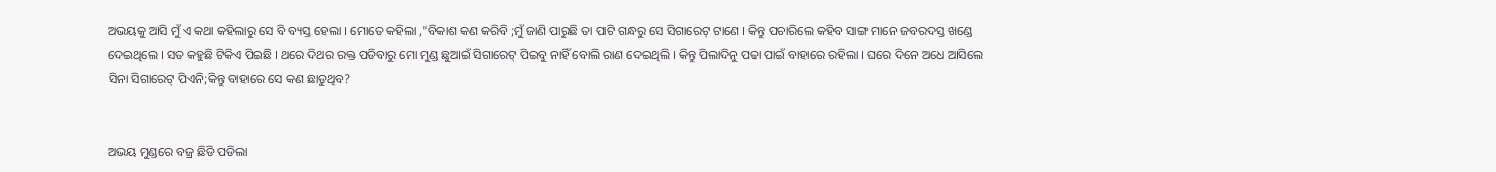ଅଭୟକୁ ଆସି ମୁଁ ଏ କଥା କହିଲାରୁ ସେ ବି ବ୍ୟସ୍ତ ହେଲା । ମୋତେ କହିଲା ,"ବିକାଶ କଣ କରିବି ;ମୁଁ ଜାଣି ପାରୁଛି ତା ପାଟି ଗନ୍ଧରୁ ସେ ସିଗାରେଟ୍ ଟାଣେ । କିନ୍ତୁ ପଚାରିଲେ କହିବ ସାଙ୍ଗ ମାନେ ଜବରଦସ୍ତ ଖଣ୍ଡେ ଦେଇଥିଲେ । ସତ କହୁଛି ଟିକିଏ ପିଇଛି । ଥରେ ଦିଥର ରକ୍ତ ପଡିବାରୁ ମୋ ମୁଣ୍ଡ ଛୁଆଇଁ ସିଗାରେଟ୍ ପିଇବୁ ନାହିଁ ବୋଲି ରାଣ ଦେଇଥିଲି । କିନ୍ତୁ ପିଲାଦିନୁ ପଢା ପାଇଁ ବାହାରେ ରହିଲା । ଘରେ ଦିନେ ଅଧେ ଆସିଲେ ସିନା ସିଗାରେଟ୍ ପିଏନି;କିନ୍ତୁ ବାହାରେ ସେ କଣ ଛାଡୁଥିବ?


ଅଭୟ ମୁଣ୍ଡରେ ବଜ୍ର ଛିଡି ପଡିଲା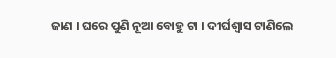ଜାଣ । ଘରେ ପୁଣି ନୂଆ ବୋହୁ ଟା । ଦୀର୍ଘଶ୍ଵାସ ଟାଣିଲେ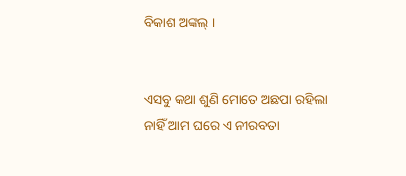ବିକାଶ ଅଙ୍କଲ୍ ।


ଏସବୁ କଥା ଶୁଣି ମୋତେ ଅଛପା ରହିଲା ନାହିଁ ଆମ ଘରେ ଏ ନୀରବତା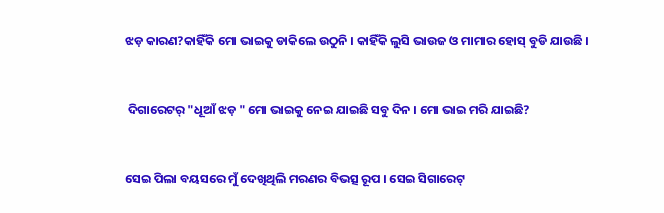ଝଡ଼ କାରଣ?କାହିଁକି ମୋ ଭାଇକୁ ଡାକିଲେ ଉଠୁନି । କାହିଁକି ଲୁସି ଭାଉଜ ଓ ମାମାର ହୋସ୍ ବୁଡି ଯାଉଛି ।


 ଦିଗାରେଟର୍ "ଧୂଆଁ ଝଡ଼ " ମୋ ଭାଇକୁ ନେଇ ଯାଇଛି ସବୁ ଦିନ । ମୋ ଭାଇ ମରି ଯାଇଛି?


ସେଇ ପିଲା ବୟସରେ ମୁଁ ଦେଖିଥିଲି ମରଣର ବିଭତ୍ସ ରୂପ । ସେଇ ସିଗାରେଟ୍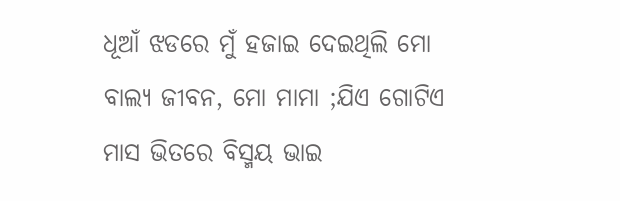ଧୂଆଁ ଝଡରେ ମୁଁ ହଜାଇ ଦେଇଥିଲି ମୋ ବାଲ୍ୟ ଜୀବନ, ମୋ ମାମା ;ଯିଏ ଗୋଟିଏ ମାସ ଭିତରେ ବିସ୍ମୟ ଭାଇ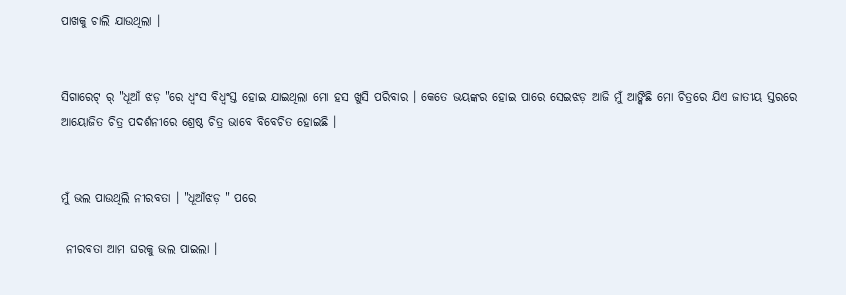ପାଖକୁ ଚାଲି ଯାଉଥିଲା ।


ସିଗାରେଟ୍ ର୍ "ଧୂଆଁ ଝଡ଼ "ରେ ଧ୍ୱଂସ ବିଧ୍ୱଂସ୍ତ ହୋଇ ଯାଇଥିଲା ମୋ ହସ ଖୁସି ପରିବାର । କେତେ ଭୟଙ୍କର ହୋଇ ପାରେ ସେଇଝଡ଼ ଆଜି ମୁଁ ଆଙ୍କିଛି ମୋ ଚିତ୍ରରେ ଯିଏ ଜାତୀୟ ସ୍ତରରେ ଆୟୋଜିତ ଚିତ୍ର ପଦର୍ଶନୀରେ ଶ୍ରେଷ୍ଠ ଚିତ୍ର ଭାବେ ବିବେଚିତ ହୋଇଛି ।


ମୁଁ ଭଲ ପାଉଥିଲି ନୀରବତା । "ଧୂଆଁଝଡ଼ " ପରେ

 ନୀରବତା ଆମ ଘରକୁ ଭଲ ପାଇଲା ।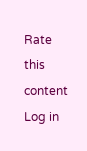Rate this content
Log in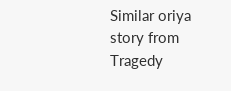Similar oriya story from Tragedy